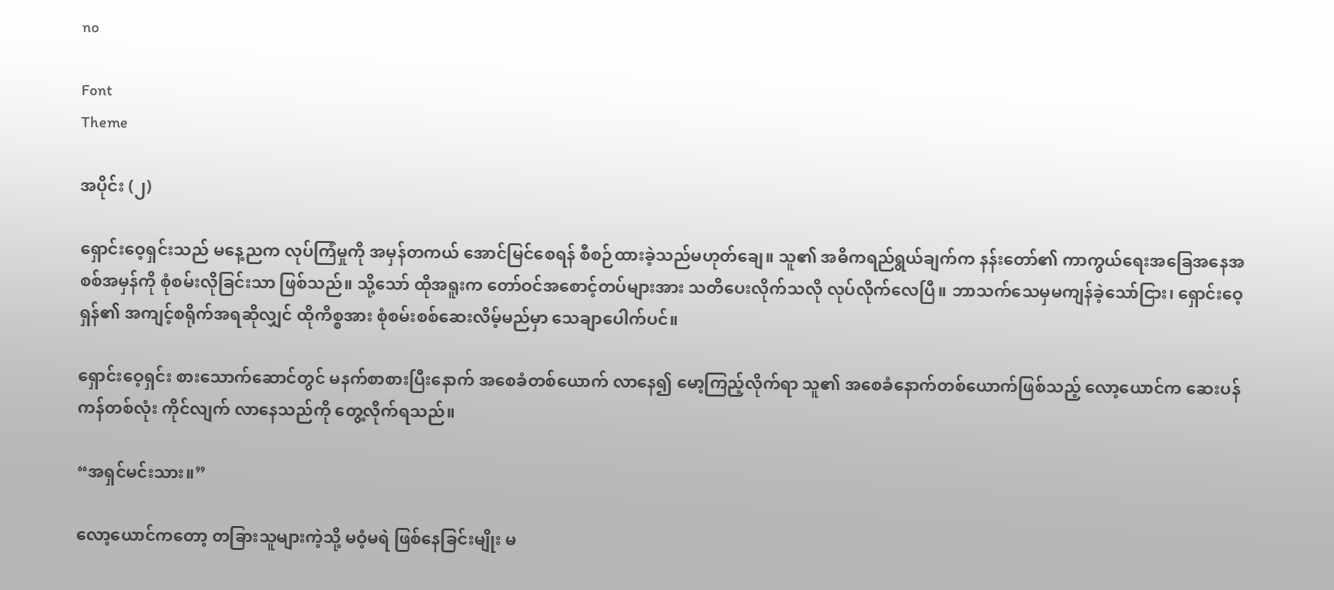no

Font
Theme

အပိုင်း (၂)

ရှောင်းဝေ့ရှင်းသည် မနေ့ညက လုပ်ကြံမှုကို အမှန်တကယ် အောင်မြင်စေရန် စီစဉ်ထားခဲ့သည်မဟုတ်ချေ။ သူ၏ အဓိကရည်ရွယ်ချက်က နန်းတော်၏ ကာကွယ်ရေးအခြေအနေအစစ်အမှန်ကို စုံစမ်းလိုခြင်းသာ ဖြစ်သည်။ သို့သော် ထိုအရူးက တော်ဝင်အစောင့်တပ်များအား သတိပေးလိုက်သလို လုပ်လိုက်လေပြီ။ ဘာသက်သေမှမကျန်ခဲ့သော်ငြား၊ ရှောင်းဝေ့ရှန်၏ အကျင့်စရိုက်အရဆိုလျှင် ထိုကိစ္စအား စုံစမ်းစစ်ဆေးလိမ့်မည်မှာ သေချာပေါက်ပင်။

ရှောင်းဝေ့ရှင်း စားသောက်ဆောင်တွင် မနက်စာစားပြီးနောက် အစေခံတစ်ယောက် လာနေ၍ မော့ကြည့်လိုက်ရာ သူ၏ အစေခံနောက်တစ်ယောက်ဖြစ်သည့် လော့ယောင်က ဆေးပန်ကန်တစ်လုံး ကိုင်လျက် လာနေသည်ကို တွေ့လိုက်ရသည်။

“အရှင်မင်းသား။”

လော့ယောင်ကတော့ တခြားသူများကဲ့သို့ မဝံ့မရဲ ဖြစ်နေခြင်းမျိုး မ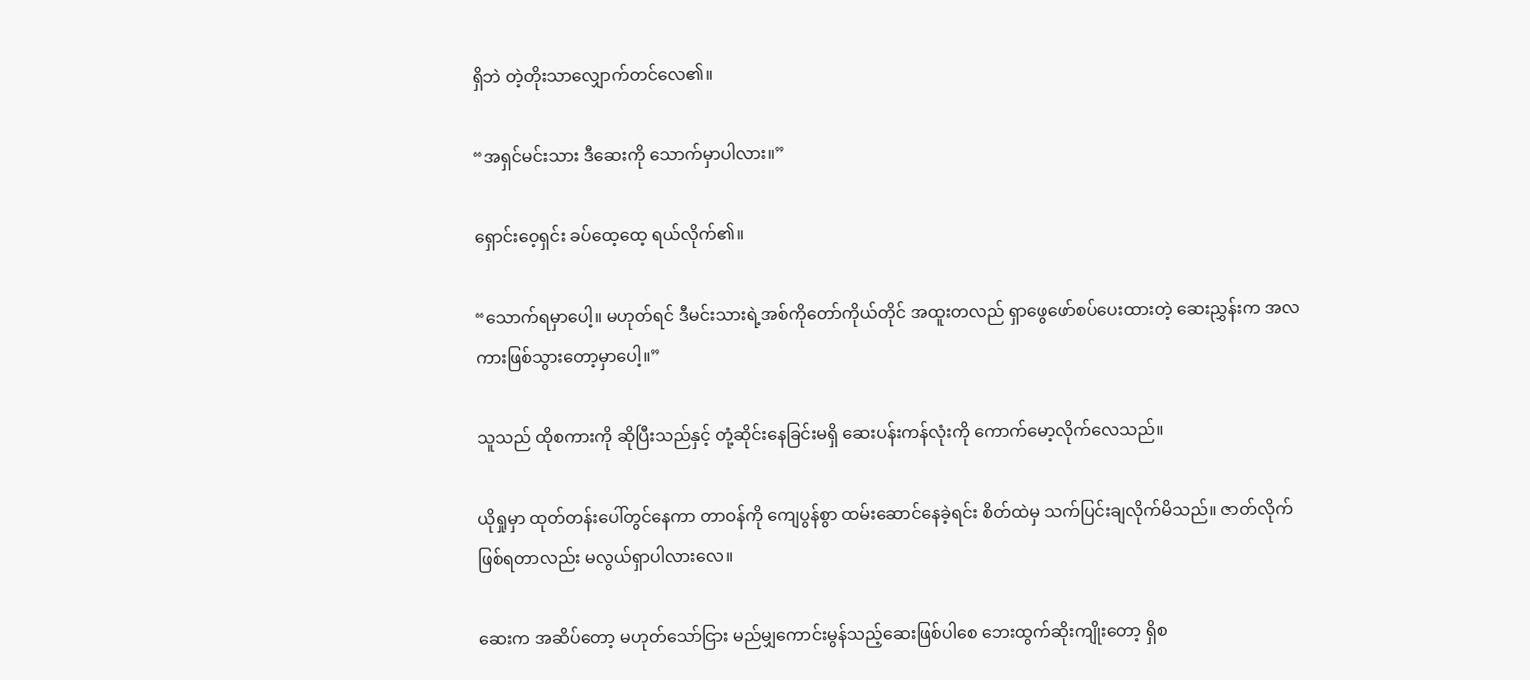ရှိဘဲ တဲ့တိုးသာလျှောက်တင်လေ၏။

“အရှင်မင်းသား ဒီဆေးကို သောက်မှာပါလား။”

ရှောင်းဝေ့ရှင်း ခပ်ထေ့ထေ့ ရယ်လိုက်၏။

“သောက်ရမှာပေါ့။ မဟုတ်ရင် ဒီမင်းသားရဲ့အစ်ကိုတော်ကိုယ်တိုင် အထူးတလည် ရှာဖွေဖော်စပ်ပေးထားတဲ့ ဆေးညွှန်းက အလကားဖြစ်သွားတော့မှာပေါ့။”

သူသည် ထိုစကားကို ဆိုပြီးသည်နှင့် တုံ့ဆိုင်းနေခြင်းမရှိ ဆေးပန်းကန်လုံးကို ကောက်မော့လိုက်လေသည်။

ယိုရှုမှာ ထုတ်တန်းပေါ်တွင်နေကာ တာဝန်ကို ကျေပွန်စွာ ထမ်းဆောင်နေခဲ့ရင်း စိတ်ထဲမှ သက်ပြင်းချလိုက်မိသည်။ ဇာတ်လိုက်ဖြစ်ရတာလည်း မလွယ်ရှာပါလားလေ။

ဆေးက အဆိပ်တော့ မဟုတ်သော်ငြား မည်မျှကောင်းမွန်သည့်ဆေးဖြစ်ပါစေ ဘေးထွက်ဆိုးကျိုးတော့ ရှိစ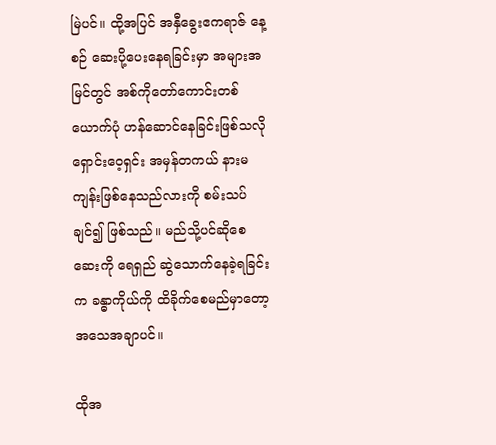မြဲပင်။ ထို့အပြင် အနှီခွေးဧကရာဇ် နေ့စဉ် ဆေးပို့ပေးနေရခြင်းမှာ အများအမြင်တွင် အစ်ကိုတော်ကောင်းတစ်ယောက်ပုံ ဟန်ဆောင်နေခြင်းဖြစ်သလို ရှောင်းဝေ့ရှင်း အမှန်တကယ် နားမကျန်းဖြစ်နေသည်လားကို စမ်းသပ်ချင်၍ ဖြစ်သည်။ မည်သို့ပင်ဆိုစေ ဆေးကို ရေရှည် ဆွဲသောက်နေခဲ့ရခြင်းက ခန္ဓာကိုယ်ကို ထိခိုက်စေမည်မှာတော့ အသေအချာပင်။

ထိုအ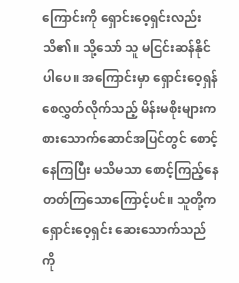ကြောင်းကို ရှောင်းဝေ့ရှင်းလည်း သိ၏။ သို့သော် သူ မငြင်းဆန်နိုင်ပါပေ။ အကြောင်းမှာ ရှောင်းဝေ့ရှန် စေလွှတ်လိုက်သည့် မိန်းမစိုးများက စားသောက်ဆောင်အပြင်တွင် စောင့်နေကြပြီး မသိမသာ စောင့်ကြည့်နေတတ်ကြသောကြောင့်ပင်။ သူတို့က ရှောင်းဝေ့ရှင်း ဆေးသောက်သည်ကို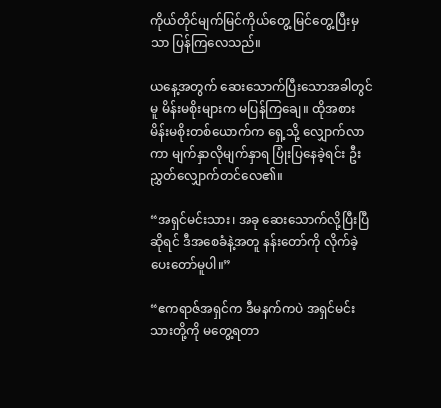ကိုယ်တိုင်မျက်မြင်ကိုယ်တွေ့ မြင်တွေ့ပြီးမှသာ ပြန်ကြလေသည်။

ယနေ့အတွက် ဆေးသောက်ပြီးသောအခါတွင်မူ မိန်းမစိုးများက မပြန်ကြချေ။ ထိုအစား မိန်းမစိုးတစ်ယောက်က ရှေ့သို့ လျှောက်လာကာ မျက်နှာလိုမျက်နှာရ ပြုံးပြနေခဲ့ရင်း ဦးညွှတ်လျှောက်တင်လေ၏။

“အရှင်မင်းသား၊ အခု ဆေးသောက်လို့ပြီးပြီဆိုရင် ဒီအစေခံနဲ့အတူ နန်းတော်ကို လိုက်ခဲ့ပေးတော်မူပါ။”

“ဧကရာဇ်အရှင်က ဒီမနက်ကပဲ အရှင်မင်းသားတို့ကို မတွေ့ရတာ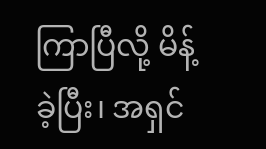ကြာပြီလို့ မိန့်ခဲ့ပြီး၊ အရှင်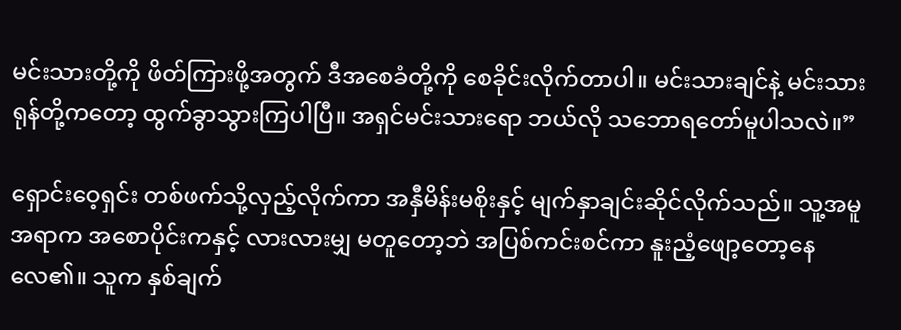မင်းသားတို့ကို ဖိတ်ကြားဖို့အတွက် ဒီအစေခံတို့ကို စေခိုင်းလိုက်တာပါ။ မင်းသားချင်နဲ့ မင်းသားရုန်တို့ကတော့ ထွက်ခွာသွားကြပါပြီ။ အရှင်မင်းသားရော ဘယ်လို သဘောရတော်မူပါသလဲ။”

ရှောင်းဝေ့ရှင်း တစ်ဖက်သို့လှည့်လိုက်ကာ အနှီမိန်းမစိုးနှင့် မျက်နှာချင်းဆိုင်လိုက်သည်။ သူ့အမူအရာက အစောပိုင်းကနှင့် လားလားမျှ မတူတော့ဘဲ အပြစ်ကင်းစင်ကာ နူးညံ့ဖျော့တော့နေလေ၏။ သူက နှစ်ချက်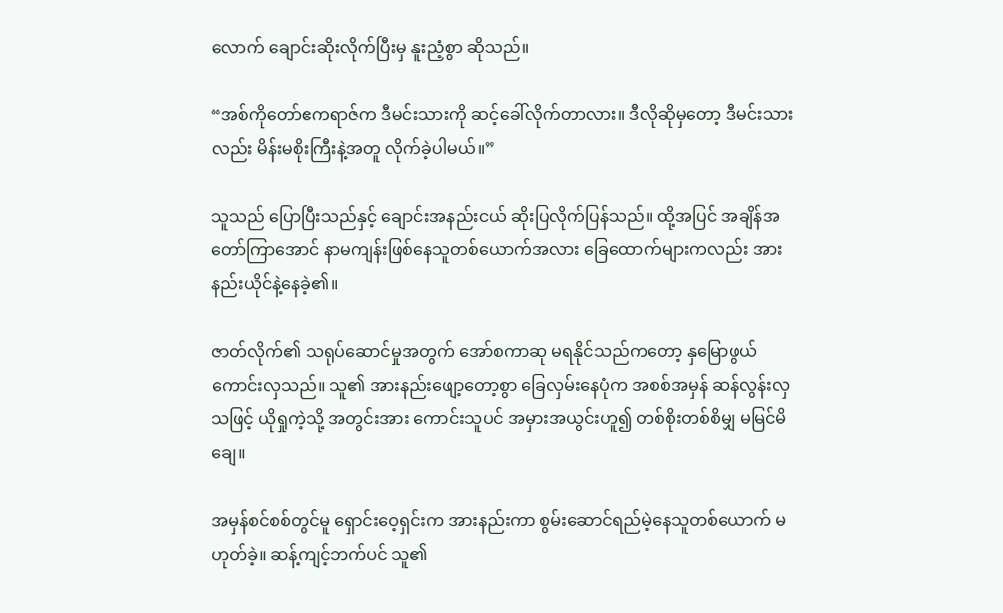လောက် ချောင်းဆိုးလိုက်ပြီးမှ နူးညံ့စွာ ဆိုသည်။

“အစ်ကိုတော်ဧကရာဇ်က ဒီမင်းသားကို ဆင့်ခေါ်လိုက်တာလား။ ဒီလိုဆိုမှတော့ ဒီမင်းသားလည်း မိန်းမစိုးကြီးနဲ့အတူ လိုက်ခဲ့ပါမယ်။”

သူသည် ပြောပြီးသည်နှင့် ချောင်းအနည်းငယ် ဆိုးပြလိုက်ပြန်သည်။ ထို့အပြင် အချိန်အတော်ကြာအောင် နာမကျန်းဖြစ်နေသူတစ်ယောက်အလား ခြေထောက်များကလည်း အားနည်းယိုင်နဲ့နေခဲ့၏။

ဇာတ်လိုက်၏ သရုပ်ဆောင်မှုအတွက် အော်စကာဆု မရနိုင်သည်ကတော့ နှမြောဖွယ်ကောင်းလှသည်။ သူ၏ အားနည်းဖျော့တော့စွာ ခြေလှမ်းနေပုံက အစစ်အမှန် ဆန်လွန်းလှသဖြင့် ယိုရှုကဲ့သို့ အတွင်းအား ကောင်းသူပင် အမှားအယွင်းဟူ၍ တစ်စိုးတစ်စိမျှ မမြင်မိချေ။

အမှန်စင်စစ်တွင်မူ ရှောင်းဝေ့ရှင်းက အားနည်းကာ စွမ်းဆောင်ရည်မဲ့နေသူတစ်ယောက် မဟုတ်ခဲ့။ ဆန့်ကျင့်ဘက်ပင် သူ၏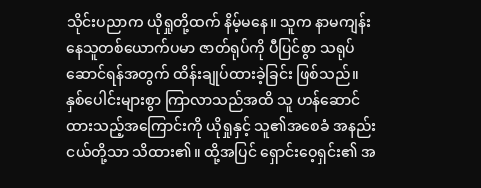သိုင်းပညာက ယိုရှုတို့ထက် နိမ့်မနေ။ သူက နာမကျန်းနေသူတစ်ယောက်ပမာ ဇာတ်ရုပ်ကို ပီပြင်စွာ သရုပ်ဆောင်ရန်အတွက် ထိန်းချုပ်ထားခဲ့ခြင်း ဖြစ်သည်။ နှစ်ပေါင်းများစွာ ကြာလာသည်အထိ သူ ဟန်ဆောင်ထားသည့်အကြောင်းကို ယိုရှုနှင့် သူ၏အစေခံ အနည်းငယ်တို့သာ သိထား၏။ ထို့အပြင် ရှောင်းဝေ့ရှင်း၏ အ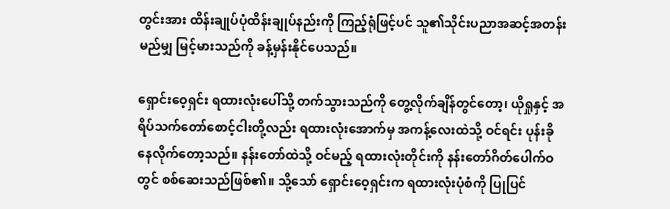တွင်းအား ထိန်းချုပ်ပုံထိန်းချုပ်နည်းကို ကြည့်ရုံဖြင့်ပင် သူ၏သိုင်းပညာအဆင့်အတန်း မည်မျှ မြင့်မားသည်ကို ခန့်မှန်းနိုင်ပေသည်။

ရှောင်းဝေ့ရှင်း ရထားလုံးပေါ်သို့ တက်သွားသည်ကို တွေ့လိုက်ချိန်တွင်တော့၊ ယိုရှုနှင့် အရိပ်သက်တော်စောင့်ငါးတို့လည်း ရထားလုံးအောက်မှ အကန့်လေးထဲသို့ ဝင်ရင်း ပုန်းခိုနေလိုက်တော့သည်။ နန်းတော်ထဲသို့ ဝင်မည့် ရထားလုံးတိုင်းကို နန်းတော်ဂိတ်ပေါက်ဝတွင် စစ်ဆေးသည်ဖြစ်၏။ သို့သော် ရှောင်းဝေ့ရှင်းက ရထားလုံးပုံစံကို ပြုပြင်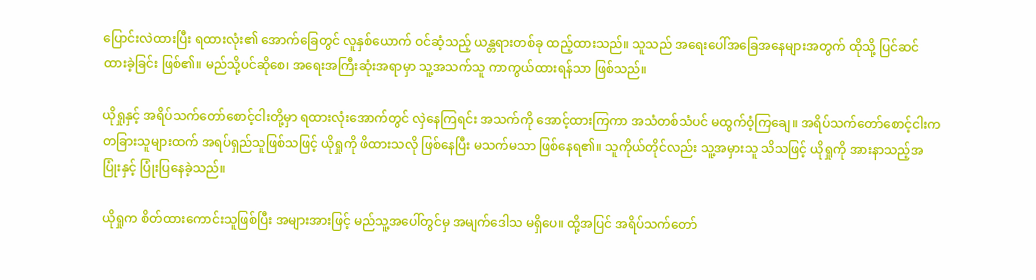ပြောင်းလဲထားပြီး ရထားလုံး၏ အောက်ခြေတွင် လူနှစ်ယောက် ဝင်ဆံ့သည့် ယန္တရားတစ်ခု ထည့်ထားသည်။ သူသည် အရေးပေါ်အခြေအနေများအတွက် ထိုသို့ ပြင်ဆင်ထားခဲ့ခြင်း ဖြစ်၏။ မည်သို့ပင်ဆိုစေ၊ အရေးအကြီးဆုံးအရာမှာ သူ့အသက်သူ ကာကွယ်ထားရန်သာ ဖြစ်သည်။

ယိုရှုနှင့် အရိပ်သက်တော်စောင့်ငါးတို့မှာ ရထားလုံးအောက်တွင် လှဲနေကြရင်း အသက်ကို အောင့်ထားကြကာ အသံတစ်သံပင် မထွက်ဝံ့ကြချေ။ အရိပ်သက်တော်စောင့်ငါးက တခြားသူများထက် အရပ်ရှည်သူဖြစ်သဖြင့် ယိုရှုကို ဖိထားသလို ဖြစ်နေပြီး မသက်မသာ ဖြစ်နေရ၏။ သူကိုယ်တိုင်လည်း သူ့အမှားသူ သိသဖြင့် ယိုရှုကို အားနာသည့်အပြုံးနှင့် ပြုံးပြနေခဲ့သည်။

ယိုရှုက စိတ်ထားကောင်းသူဖြစ်ပြီး အများအားဖြင့် မည်သူ့အပေါ်တွင်မှ အမျက်ဒေါသ မရှိပေ။ ထို့အပြင် အရိပ်သက်တော်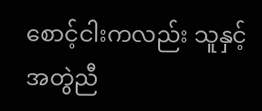စောင့်ငါးကလည်း သူနှင့် အတွဲညီ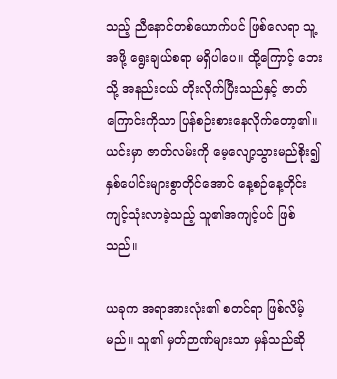သည့် ညီနောင်တစ်ယောက်ပင် ဖြစ်လေရာ သူ့အဖို့ ရွေးချယ်စရာ မရှိပါပေ။ ထို့ကြောင့် ဘေးသို့ အနည်းငယ် တိုးလိုက်ပြီးသည်နှင့် ဇာတ်ကြောင်းကိုသာ ပြန်စဉ်းစားနေလိုက်တော့၏။ ယင်းမှာ ဇာတ်လမ်းကို မေ့လျော့သွားမည်စိုး၍ နှစ်ပေါင်းများစွာတိုင်အောင် နေ့စဉ်နေ့တိုင်း ကျင့်သုံးလာခဲ့သည့် သူ၏အကျင့်ပင် ဖြစ်သည်။

ယခုက အရာအားလုံး၏ စတင်ရာ ဖြစ်လိမ့်မည်။ သူ၏ မှတ်ဉာဏ်များသာ မှန်သည်ဆို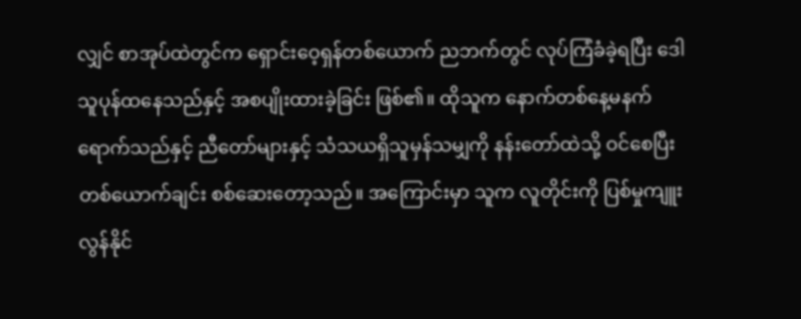လျှင် စာအုပ်ထဲတွင်က ရှောင်းဝေ့ရှန်တစ်ယောက် ညဘက်တွင် လုပ်ကြံခံခဲ့ရပြီး ဒေါသူပုန်ထနေသည်နှင့် အစပျိုးထားခဲ့ခြင်း ဖြစ်၏။ ထိုသူက နောက်တစ်နေ့မနက်ရောက်သည်နှင့် ညီတော်များနှင့် သံသယရှိသူမှန်သမျှကို နန်းတော်ထဲသို့ ဝင်စေပြီး တစ်ယောက်ချင်း စစ်ဆေးတော့သည်။ အကြောင်းမှာ သူက လူတိုင်းကို ပြစ်မှုကျူးလွန်နိုင်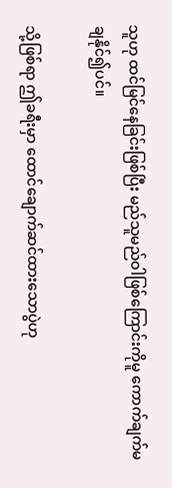သူဟု ထင်မြင်နေခြင်းဖြစ်ပြီး မည်သူမည်ဝါဖြစ်ကြောင်းကိုမူ ကောက်ချက်မချနိုင်၍ပင်။

သို့ဖြစ်ရာ ဤခရီးမှာ ထောင်ချောက်ဆင်ထားသောပွဲဟု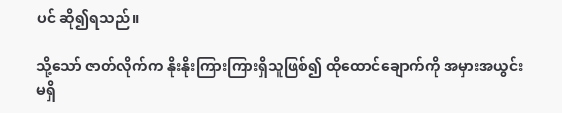ပင် ဆို၍ရသည်။

သို့သော် ဇာတ်လိုက်က နိုးနိုးကြားကြားရှိသူဖြစ်၍ ထိုထောင်ချောက်ကို အမှားအယွင်းမရှိ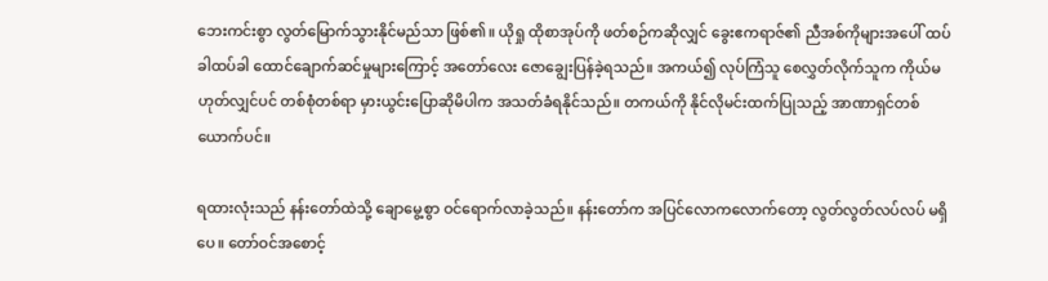ဘေးကင်းစွာ လွတ်မြောက်သွားနိုင်မည်သာ ဖြစ်၏။ ယိုရှု ထိုစာအုပ်ကို ဖတ်စဉ်ကဆိုလျှင် ခွေးဧကရာဇ်၏ ညီအစ်ကိုများအပေါ် ထပ်ခါထပ်ခါ ထောင်ချောက်ဆင်မှုများကြောင့် အတော်လေး ဇောချွေးပြန်ခဲ့ရသည်။ အကယ်၍ လုပ်ကြံသူ စေလွှတ်လိုက်သူက ကိုယ်မဟုတ်လျှင်ပင် တစ်စုံတစ်ရာ မှားယွင်းပြောဆိုမိပါက အသတ်ခံရနိုင်သည်။ တကယ်ကို နိုင်လိုမင်းထက်ပြုသည့် အာဏာရှင်တစ်ယောက်ပင်။

ရထားလုံးသည် နန်းတော်ထဲသို့ ချောမွေ့စွာ ဝင်ရောက်လာခဲ့သည်။ နန်းတော်က အပြင်လောကလောက်တော့ လွတ်လွတ်လပ်လပ် မရှိပေ။ တော်ဝင်အစောင့်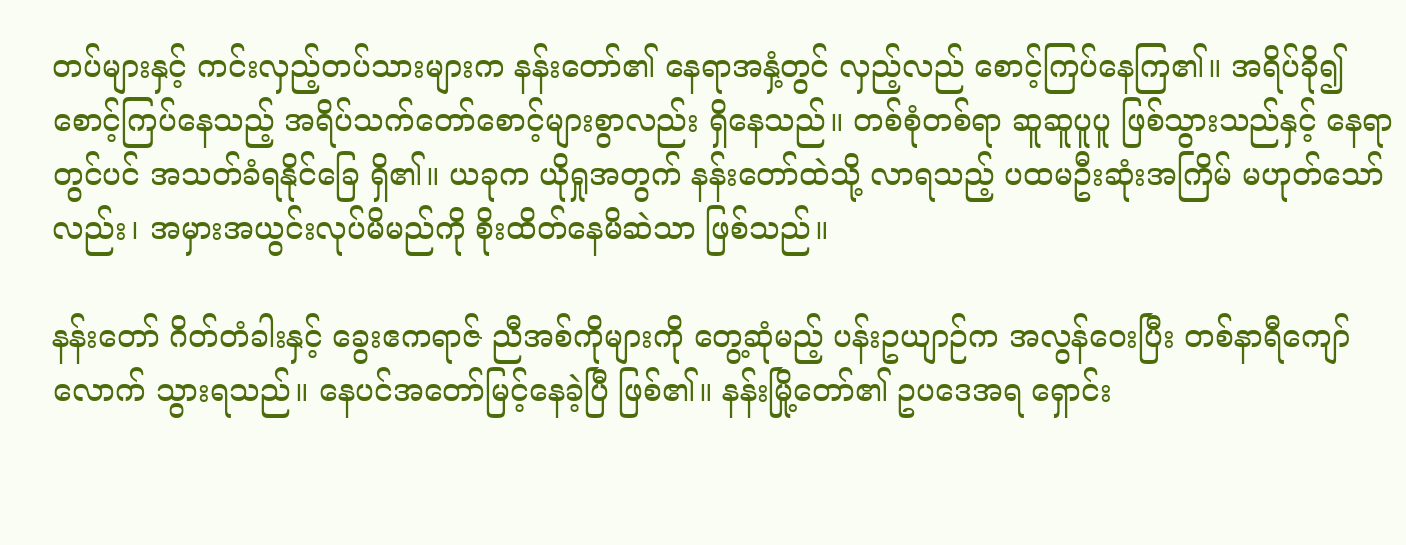တပ်များနှင့် ကင်းလှည့်တပ်သားများက နန်းတော်၏ နေရာအနှံ့တွင် လှည့်လည် စောင့်ကြပ်နေကြ၏။ အရိပ်ခို၍ စောင့်ကြပ်နေသည့် အရိပ်သက်တော်စောင့်များစွာလည်း ရှိနေသည်။ တစ်စုံတစ်ရာ ဆူဆူပူပူ ဖြစ်သွားသည်နှင့် နေရာတွင်ပင် အသတ်ခံရနိုင်ခြေ ရှိ၏။ ယခုက ယိုရှုအတွက် နန်းတော်ထဲသို့ လာရသည့် ပထမဦးဆုံးအကြိမ် မဟုတ်သော်လည်း၊ အမှားအယွင်းလုပ်မိမည်ကို စိုးထိတ်နေမိဆဲသာ ဖြစ်သည်။

နန်းတော် ဂိတ်တံခါးနှင့် ခွေးဧကရာဇ် ညီအစ်ကိုများကို တွေ့ဆုံမည့် ပန်းဥယျာဉ်က အလွန်ဝေးပြီး တစ်နာရီကျော်လောက် သွားရသည်။ နေပင်အတော်မြင့်နေခဲ့ပြီ ဖြစ်၏။ နန်းမြို့တော်၏ ဥပဒေအရ ရှောင်း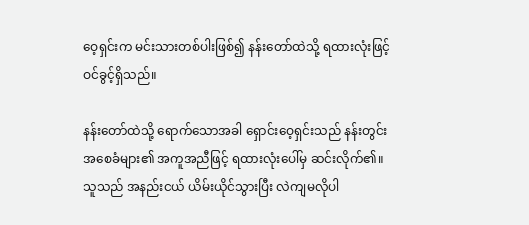ဝေ့ရှင်းက မင်းသားတစ်ပါးဖြစ်၍ နန်းတော်ထဲသို့ ရထားလုံးဖြင့် ဝင်ခွင့်ရှိသည်။

နန်းတော်ထဲသို့ ရောက်သောအခါ ရှောင်းဝေ့ရှင်းသည် နန်းတွင်းအစေခံများ၏ အကူအညီဖြင့် ရထားလုံးပေါ်မှ ဆင်းလိုက်၏။ သူသည် အနည်းငယ် ယိမ်းယိုင်သွားပြီး လဲကျမလိုပါ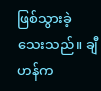ဖြစ်သွားခဲ့သေးသည်။ ချီဟန်က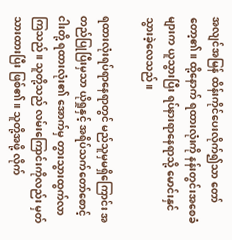အလျင်အမြန် ထိန်းကိုင်ပေးလိုက်၍သာ တော်တော့၏။ ထို့နောက် ရထားလုံးကို နန်းတွင်းအစေခံများက ယူသွားပြီး ရပ်နားရာနေရာသို့ မောင်းနှင်သွားခဲ့လေသည်။

ရထားလုံးရပ်ရာနေရာတွင် မည်သူမှမရှိကြောင်း အတည်ပြုပြီးမှသာ ယိုရှုနှင့် အရိပ်သက်တော်စောင့်ငါးတို့ ရထားလုံး၏ အောက်မှ တွားသွားထွက်လာကြသည်။ သူတို့သည် လမ်းကြောင်းကိုလည်း မှတ်သားထားပြီး ဖြစ်၏။ သူတို့အဖို့ လိုက်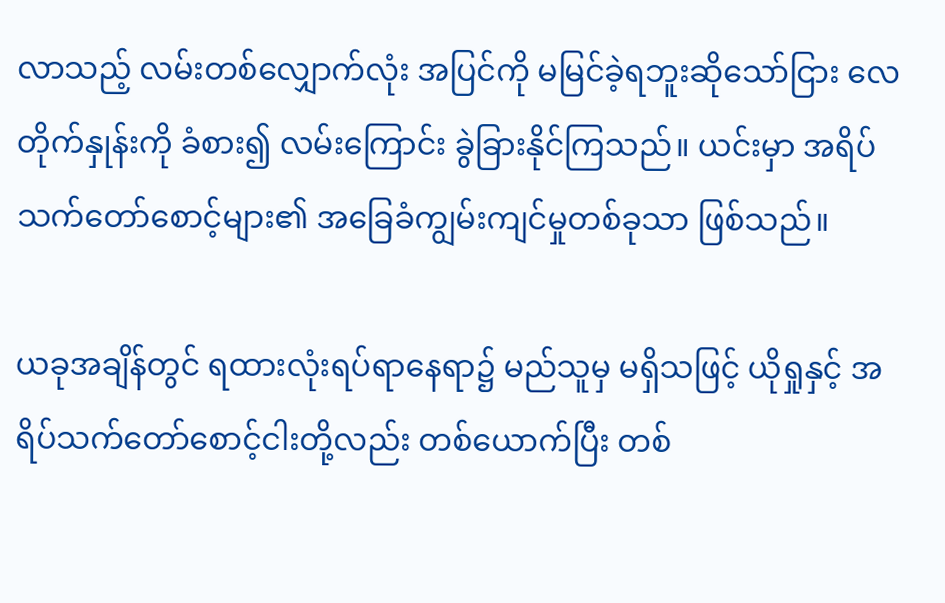လာသည့် လမ်းတစ်လျှောက်လုံး အပြင်ကို မမြင်ခဲ့ရဘူးဆိုသော်ငြား လေတိုက်နှုန်းကို ခံစား၍ လမ်းကြောင်း ခွဲခြားနိုင်ကြသည်။ ယင်းမှာ အရိပ်သက်တော်စောင့်များ၏ အခြေခံကျွမ်းကျင်မှုတစ်ခုသာ ဖြစ်သည်။

ယခုအချိန်တွင် ရထားလုံးရပ်ရာနေရာ၌ မည်သူမှ မရှိသဖြင့် ယိုရှုနှင့် အရိပ်သက်တော်စောင့်ငါးတို့လည်း တစ်ယောက်ပြီး တစ်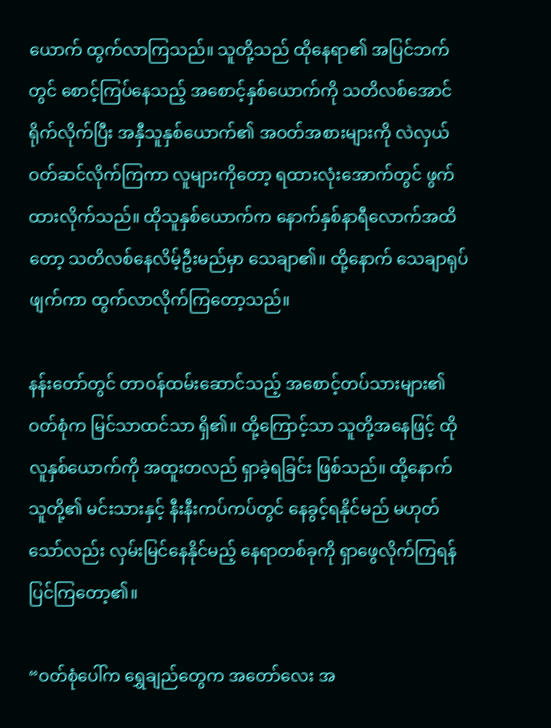ယောက် ထွက်လာကြသည်။ သူတို့သည် ထိုနေရာ၏ အပြင်ဘက်တွင် စောင့်ကြပ်နေသည့် အစောင့်နှစ်ယောက်ကို သတိလစ်အောင် ရိုက်လိုက်ပြီး အနှီသူနှစ်ယောက်၏ အဝတ်အစားများကို လဲလှယ် ဝတ်ဆင်လိုက်ကြကာ လူများကိုတော့ ရထားလုံးအောက်တွင် ဖွက်ထားလိုက်သည်။ ထိုသူနှစ်ယောက်က နောက်နှစ်နာရီလောက်အထိတော့ သတိလစ်နေလိမ့်ဦးမည်မှာ သေချာ၏။ ထို့နောက် သေချာရုပ်ဖျက်ကာ ထွက်လာလိုက်ကြတော့သည်။

နန်းတော်တွင် တာဝန်ထမ်းဆောင်သည့် အစောင့်တပ်သားများ၏ ဝတ်စုံက မြင်သာထင်သာ ရှိ၏။ ထို့ကြောင့်သာ သူတို့အနေဖြင့် ထိုလူနှစ်ယောက်ကို အထူးတလည် ရှာခဲ့ရခြင်း ဖြစ်သည်။ ထို့နောက် သူတို့၏ မင်းသားနှင့် နီးနီးကပ်ကပ်တွင် နေခွင့်ရနိုင်မည် မဟုတ်သော်လည်း လှမ်းမြင်နေနိုင်မည့် နေရာတစ်ခုကို ရှာဖွေလိုက်ကြရန် ပြင်ကြတော့၏။

“ဝတ်စုံပေါ်က ရွှေချည်တွေက အတော်လေး အ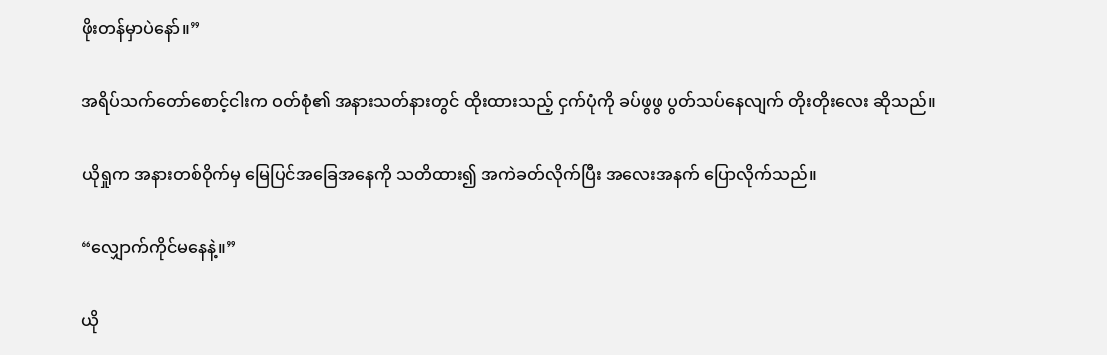ဖိုးတန်မှာပဲနော်။”

အရိပ်သက်တော်စောင့်ငါးက ဝတ်စုံ၏ အနားသတ်နားတွင် ထိုးထားသည့် ငှက်ပုံကို ခပ်ဖွဖွ ပွတ်သပ်နေလျက် တိုးတိုးလေး ဆိုသည်။

ယိုရှုက အနားတစ်ဝိုက်မှ မြေပြင်အခြေအနေကို သတိထား၍ အကဲခတ်လိုက်ပြီး အလေးအနက် ပြောလိုက်သည်။

“လျှောက်ကိုင်မနေနဲ့။”

ယို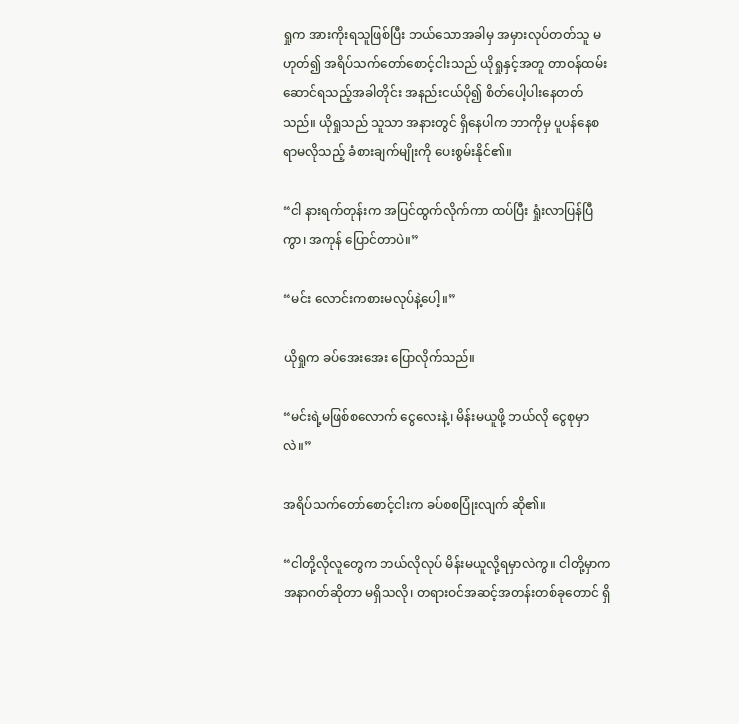ရှုက အားကိုးရသူဖြစ်ပြီး ဘယ်သောအခါမှ အမှားလုပ်တတ်သူ မဟုတ်၍ အရိပ်သက်တော်စောင့်ငါးသည် ယိုရှုနှင့်အတူ တာဝန်ထမ်းဆောင်ရသည့်အခါတိုင်း အနည်းငယ်ပို၍ စိတ်ပေါ့ပါးနေတတ်သည်။ ယိုရှုသည် သူသာ အနားတွင် ရှိနေပါက ဘာကိုမှ ပူပန်နေစရာမလိုသည့် ခံစားချက်မျိုးကို ပေးစွမ်းနိုင်၏။

“ငါ နားရက်တုန်းက အပြင်ထွက်လိုက်ကာ ထပ်ပြီး ရှုံးလာပြန်ပြီကွာ၊ အကုန် ပြောင်တာပဲ။”

“မင်း လောင်းကစားမလုပ်နဲ့ပေါ့။”

ယိုရှုက ခပ်အေးအေး ပြောလိုက်သည်။

“မင်းရဲ့မဖြစ်စလောက် ငွေလေးနဲ့၊ မိန်းမယူဖို့ ဘယ်လို ငွေစုမှာလဲ။”

အရိပ်သက်တော်စောင့်ငါးက ခပ်စစပြုံးလျက် ဆို၏။

“ငါတို့လိုလူတွေက ဘယ်လိုလုပ် မိန်းမယူလို့ရမှာလဲကွ။ ငါတို့မှာက အနာဂတ်ဆိုတာ မရှိသလို၊ တရားဝင်အဆင့်အတန်းတစ်ခုတောင် ရှိ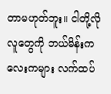တာမဟုတ်ဘူး။ ငါတို့လိုလူတွေကို ဘယ်မိန်းကလေးကများ လက်ထပ်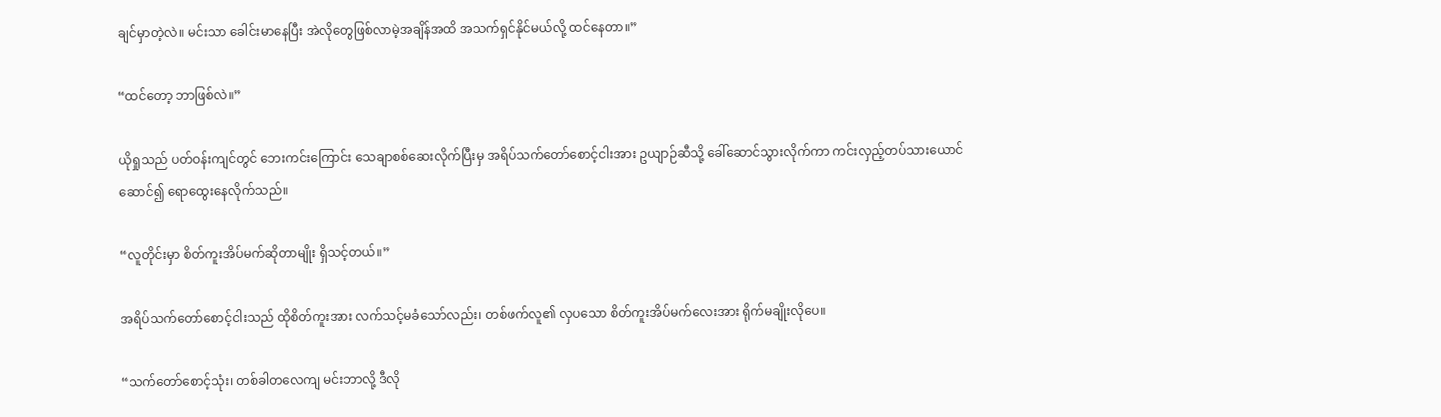ချင်မှာတဲ့လဲ။ မင်းသာ ခေါင်းမာနေပြီး အဲလိုတွေဖြစ်လာမဲ့အချိန်အထိ အသက်ရှင်နိုင်မယ်လို့ ထင်နေတာ။”

“ထင်တော့ ဘာဖြစ်လဲ။”

ယိုရှုသည် ပတ်ဝန်းကျင်တွင် ဘေးကင်းကြောင်း သေချာစစ်ဆေးလိုက်ပြီးမှ အရိပ်သက်တော်စောင့်ငါးအား ဥယျာဉ်ဆီသို့ ခေါ်ဆောင်သွားလိုက်ကာ ကင်းလှည့်တပ်သားယောင်ဆောင်၍ ရောထွေးနေလိုက်သည်။

“လူတိုင်းမှာ စိတ်ကူးအိပ်မက်ဆိုတာမျိုး ရှိသင့်တယ်။”

အရိပ်သက်တော်စောင့်ငါးသည် ထိုစိတ်ကူးအား လက်သင့်မခံသော်လည်း၊ တစ်ဖက်လူ၏ လှပသော စိတ်ကူးအိပ်မက်လေးအား ရိုက်မချိုးလိုပေ။

“သက်တော်စောင့်သုံး၊ တစ်ခါတလေကျ မင်းဘာလို့ ဒီလို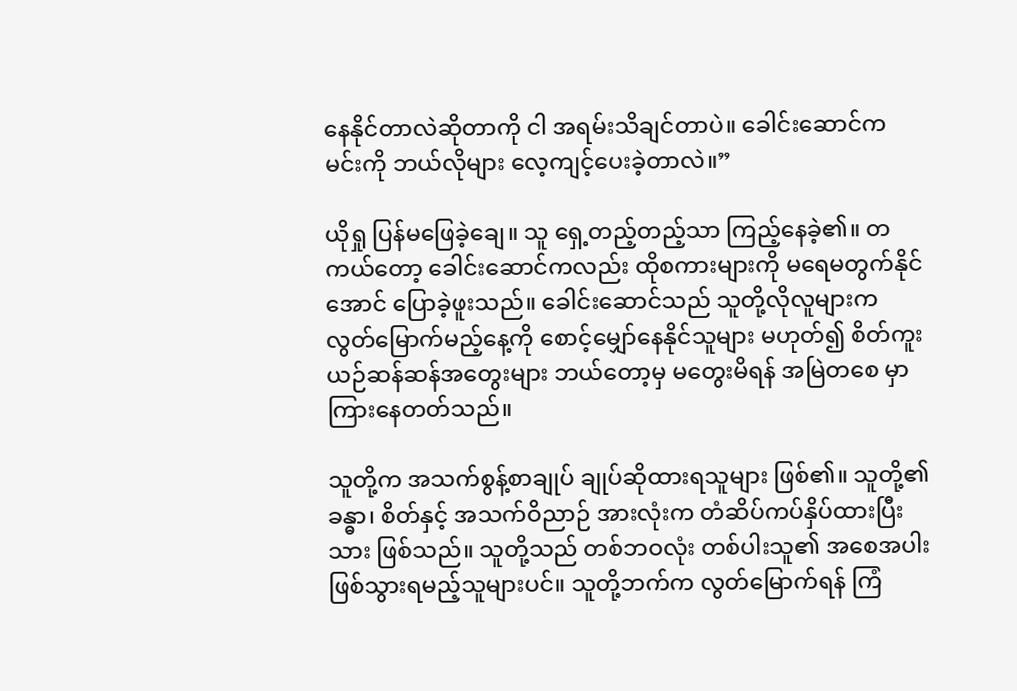နေနိုင်တာလဲဆိုတာကို ငါ အရမ်းသိချင်တာပဲ။ ခေါင်းဆောင်က မင်းကို ဘယ်လိုများ လေ့ကျင့်ပေးခဲ့တာလဲ။”

ယိုရှု ပြန်မဖြေခဲ့ချေ။ သူ ရှေ့တည့်တည့်သာ ကြည့်နေခဲ့၏။ တကယ်တော့ ခေါင်းဆောင်ကလည်း ထိုစကားများကို မရေမတွက်နိုင်အောင် ပြောခဲ့ဖူးသည်။ ခေါင်းဆောင်သည် သူတို့လိုလူများက လွတ်မြောက်မည့်နေ့ကို စောင့်မျှော်နေနိုင်သူများ မဟုတ်၍ စိတ်ကူးယဉ်ဆန်ဆန်အတွေးများ ဘယ်တော့မှ မတွေးမိရန် အမြဲတစေ မှာကြားနေတတ်သည်။

သူတို့က အသက်စွန့်စာချုပ် ချုပ်ဆိုထားရသူများ ဖြစ်၏။ သူတို့၏ ခန္ဓာ၊ စိတ်နှင့် အသက်ဝိညာဉ် အားလုံးက တံဆိပ်ကပ်နှိပ်ထားပြီးသား ဖြစ်သည်။ သူတို့သည် တစ်ဘဝလုံး တစ်ပါးသူ၏ အစေအပါး ဖြစ်သွားရမည့်သူများပင်။ သူတို့ဘက်က လွတ်မြောက်ရန် ကြံ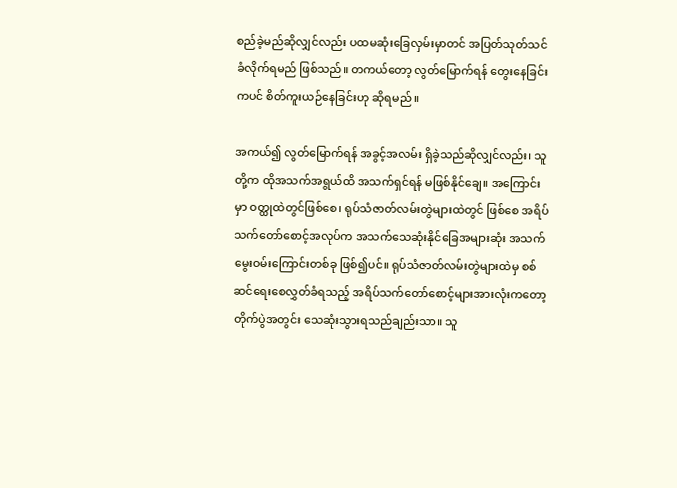စည်ခဲ့မည်ဆိုလျှင်လည်း ပထမဆုံးခြေလှမ်းမှာတင် အပြတ်သုတ်သင်ခံလိုက်ရမည် ဖြစ်သည်။ တကယ်တော့ လွတ်မြောက်ရန် တွေးနေခြင်းကပင် စိတ်ကူးယဉ်နေခြင်းဟု ဆိုရမည်။

အကယ်၍ လွတ်မြောက်ရန် အခွင့်အလမ်း ရှိခဲ့သည်ဆိုလျှင်လည်း၊ သူတို့က ထိုအသက်အရွယ်ထိ အသက်ရှင်ရန် မဖြစ်နိုင်ချေ။ အကြောင်းမှာ ဝတ္ထုထဲတွင်ဖြစ်စေ၊ ရုပ်သံဇာတ်လမ်းတွဲများထဲတွင် ဖြစ်စေ အရိပ်သက်တော်စောင့်အလုပ်က အသက်သေဆုံးနိုင်ခြေအများဆုံး အသက်မွေးဝမ်းကြောင်းတစ်ခု ဖြစ်၍ပင်။ ရုပ်သံဇာတ်လမ်းတွဲများထဲမှ စစ်ဆင်ရေးစေလွှတ်ခံရသည့် အရိပ်သက်တော်စောင့်များအားလုံးကတော့ တိုက်ပွဲအတွင်း သေဆုံးသွားရသည်ချည်းသာ။ သူ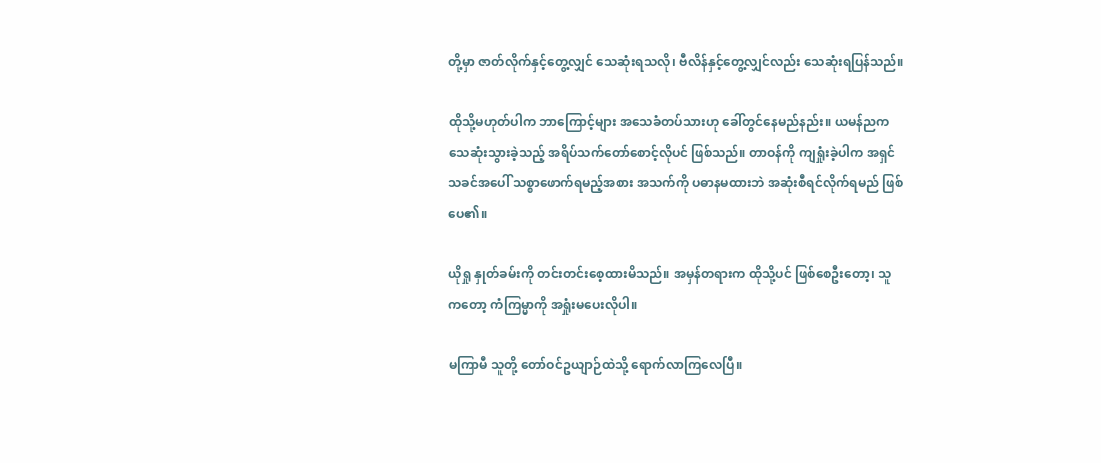တို့မှာ ဇာတ်လိုက်နှင့်တွေ့လျှင် သေဆုံးရသလို၊ ဗီလိန်နှင့်တွေ့လျှင်လည်း သေဆုံးရပြန်သည်။

ထိုသို့မဟုတ်ပါက ဘာကြောင့်များ အသေခံတပ်သားဟု ခေါ်တွင်နေမည်နည်း။ ယမန်ညက သေဆုံးသွားခဲ့သည့် အရိပ်သက်တော်စောင့်လိုပင် ဖြစ်သည်။ တာဝန်ကို ကျရှုံးခဲ့ပါက အရှင်သခင်အပေါ် သစ္စာဖောက်ရမည့်အစား အသက်ကို ပဓာနမထားဘဲ အဆုံးစီရင်လိုက်ရမည် ဖြစ်ပေ၏။

ယိုရှု နှုတ်ခမ်းကို တင်းတင်းစေ့ထားမိသည်။ အမှန်တရားက ထိုသို့ပင် ဖြစ်စေဦးတော့၊ သူကတော့ ကံကြမ္မာကို အရှုံးမပေးလိုပါ။

မကြာမီ သူတို့ တော်ဝင်ဥယျာဉ်ထဲသို့ ရောက်လာကြလေပြီ။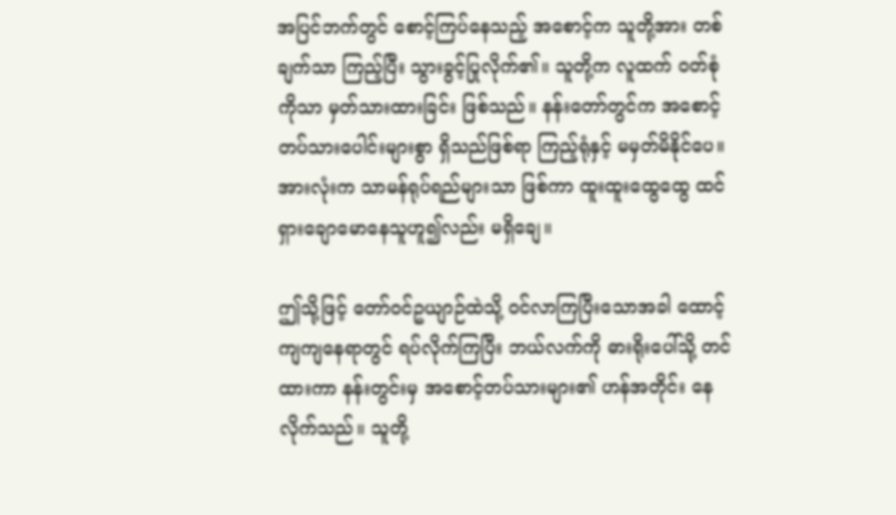အပြင်ဘက်တွင် စောင့်ကြပ်နေသည့် အစောင့်က သူတို့အား တစ်ချက်သာ ကြည့်ပြီး သွားခွင့်ပြုလိုက်၏။ သူတို့က လူထက် ဝတ်စုံကိုသာ မှတ်သားထားခြင်း ဖြစ်သည်။ နန်းတော်တွင်က အစောင့်တပ်သားပေါင်းများစွာ ရှိသည်ဖြစ်ရာ ကြည့်ရုံနှင့် မမှတ်မိနိုင်ပေ။ အားလုံးက သာမန်ရုပ်ရည်များသာ ဖြစ်ကာ ထူးထူးထွေထွေ ထင်ရှားချောမောနေသူဟူ၍လည်း မရှိချေ။

ဤသို့ဖြင့် တော်ဝင်ဥယျာဉ်ထဲသို့ ဝင်လာကြပြီးသောအခါ ထောင့်ကျကျနေရာတွင် ရပ်လိုက်ကြပြီး ဘယ်လက်ကို ဓားရိုးပေါ်သို့ တင်ထားကာ နန်းတွင်းမှ အစောင့်တပ်သားများ၏ ဟန်အတိုင်း နေလိုက်သည်။ သူတို့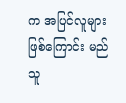က အပြင်လူများဖြစ်ကြောင်း မည်သူ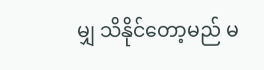မျှ သိနိုင်တော့မည် မ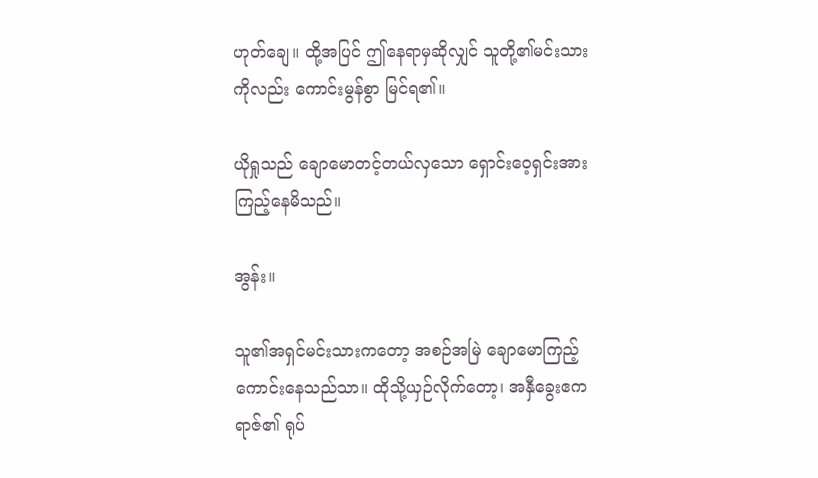ဟုတ်ချေ။ ထို့အပြင် ဤနေရာမှဆိုလျှင် သူတို့၏မင်းသားကိုလည်း ကောင်းမွန်စွာ မြင်ရ၏။

ယိုရှုသည် ချောမောတင့်တယ်လှသော ရှောင်းဝေ့ရှင်းအား ကြည့်နေမိသည်။

အွန်း။

သူ၏အရှင်မင်းသားကတော့ အစဉ်အမြဲ ချောမောကြည့်ကောင်းနေသည်သာ။ ထိုသို့ယှဉ်လိုက်တော့၊ အနှီခွေးဧကရာဇ်၏ ရုပ်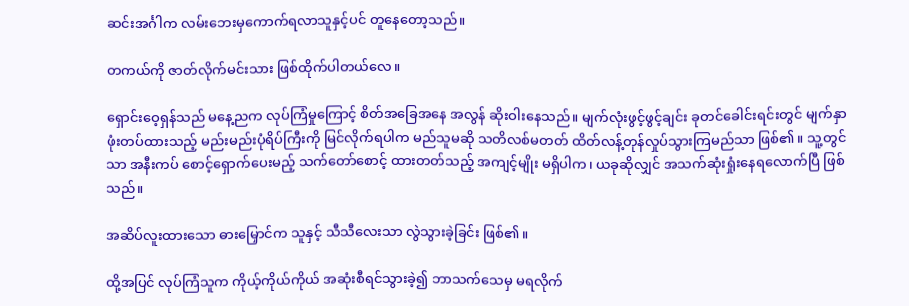ဆင်းအင်္ဂါက လမ်းဘေးမှကောက်ရလာသူနှင့်ပင် တူနေတော့သည်။

တကယ်ကို ဇာတ်လိုက်မင်းသား ဖြစ်ထိုက်ပါတယ်လေ။

ရှောင်းဝေ့ရှန်သည် မနေ့ညက လုပ်ကြံမှုကြောင့် စိတ်အခြေအနေ အလွန် ဆိုးဝါးနေသည်။ မျက်လုံးဖွင့်ဖွင့်ချင်း ခုတင်ခေါင်းရင်းတွင် မျက်နှာဖုံးတပ်ထားသည့် မည်းမည်းပုံရိပ်ကြီးကို မြင်လိုက်ရပါက မည်သူမဆို သတိလစ်မတတ် ထိတ်လန့်တုန်လှုပ်သွားကြမည်သာ ဖြစ်၏။ သူ့တွင်သာ အနီးကပ် စောင့်ရှောက်ပေးမည့် သက်တော်စောင့် ထားတတ်သည့် အကျင့်မျိုး မရှိပါက၊ ယခုဆိုလျှင် အသက်ဆုံးရှုံးနေရလောက်ပြီ ဖြစ်သည်။

အဆိပ်လူးထားသော ဓားမြှောင်က သူနှင့် သီသီလေးသာ လွဲသွားခဲ့ခြင်း ဖြစ်၏။

ထို့အပြင် လုပ်ကြံသူက ကိုယ့်ကိုယ်ကိုယ် အဆုံးစီရင်သွားခဲ့၍ ဘာသက်သေမှ မရလိုက်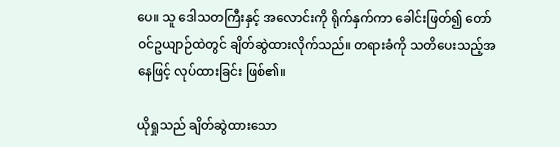ပေ။ သူ ဒေါသတကြီးနှင့် အလောင်းကို ရိုက်နှက်ကာ ခေါင်းဖြတ်၍ တော်ဝင်ဥယျာဉ်ထဲတွင် ချိတ်ဆွဲထားလိုက်သည်။ တရားခံကို သတိပေးသည့်အနေဖြင့် လုပ်ထားခြင်း ဖြစ်၏။

ယိုရှုသည် ချိတ်ဆွဲထားသော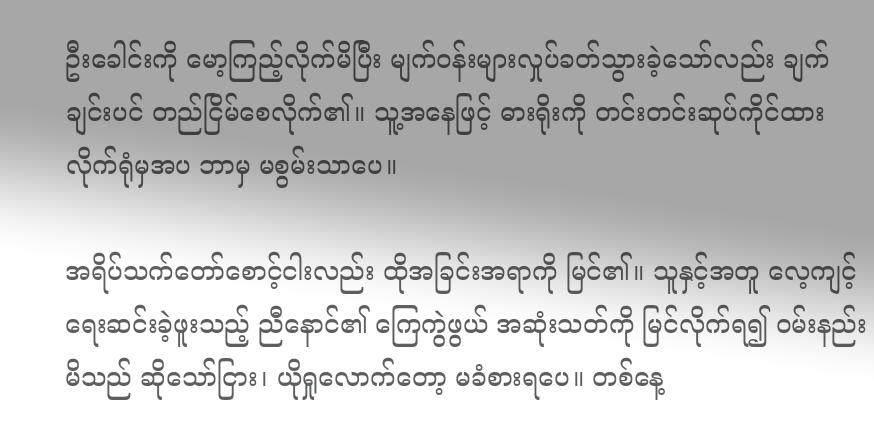ဦးခေါင်းကို မော့ကြည့်လိုက်မိပြီး မျက်ဝန်းများလှုပ်ခတ်သွားခဲ့သော်လည်း ချက်ချင်းပင် တည်ငြိမ်စေလိုက်၏။ သူ့အနေဖြင့် ဓားရိုးကို တင်းတင်းဆုပ်ကိုင်ထားလိုက်ရုံမှအပ ဘာမှ မစွမ်းသာပေ။

အရိပ်သက်တော်စောင့်ငါးလည်း ထိုအခြင်းအရာကို မြင်၏။ သူနှင့်အတူ လေ့ကျင့်ရေးဆင်းခဲ့ဖူးသည့် ညီနောင်၏ ကြေကွဲဖွယ် အဆုံးသတ်ကို မြင်လိုက်ရ၍ ဝမ်းနည်းမိသည် ဆိုသော်ငြား၊ ယိုရှုလောက်တော့ မခံစားရပေ။ တစ်နေ့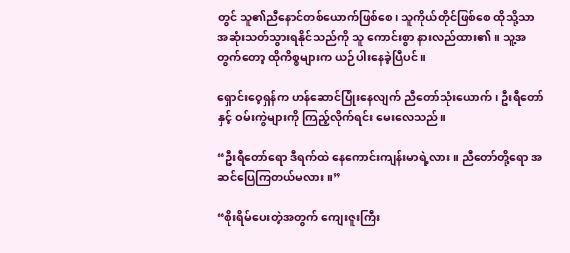တွင် သူ၏ညီနောင်တစ်ယောက်ဖြစ်စေ၊ သူကိုယ်တိုင်ဖြစ်စေ ထိုသို့သာ အဆုံးသတ်သွားရနိုင်သည်ကို သူ ကောင်းစွာ နားလည်ထား၏။ သူ့အတွက်တော့ ထိုကိစ္စများက ယဉ်ပါးနေခဲ့ပြီပင်။

ရှောင်းဝေ့ရှန်က ဟန်ဆောင်ပြုံးနေလျက် ညီတော်သုံးယောက်၊ ဦးရီတော်နှင့် ဝမ်းကွဲများကို ကြည့်လိုက်ရင်း မေးလေသည်။

“ဦးရီတော်ရော ဒီရက်ထဲ နေကောင်းကျန်းမာရဲ့လား။ ညီတော်တို့ရော အဆင်ပြေကြတယ်မလား။”

“စိုးရိမ်ပေးတဲ့အတွက် ကျေးဇူးကြီး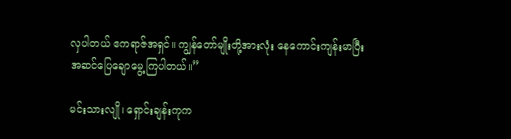လှပါတယ် ဧကရာဇ်အရှင်။ ကျွန်တော်မျိုးတို့အားလုံး နေကောင်းကျန်းမာပြီး အဆင်ပြေချောမွေ့ကြပါတယ်။”

မင်းသားလျို၊ ရှောင်းချန်းကုက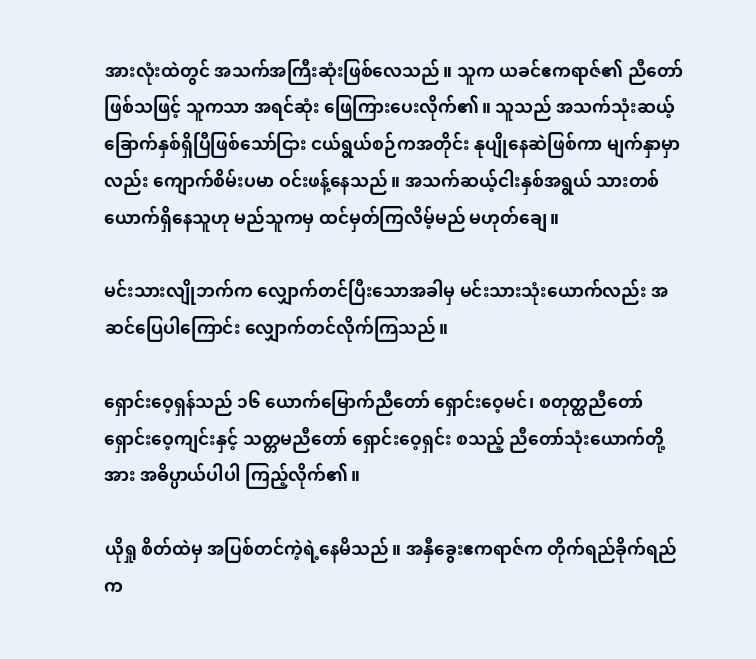အားလုံးထဲတွင် အသက်အကြီးဆုံးဖြစ်လေသည်။ သူက ယခင်ဧကရာဇ်၏ ညီတော် ဖြစ်သဖြင့် သူကသာ အရင်ဆုံး ဖြေကြားပေးလိုက်၏။ သူသည် အသက်သုံးဆယ့်ခြောက်နှစ်ရှိပြီဖြစ်သော်ငြား ငယ်ရွယ်စဉ်ကအတိုင်း နုပျိုနေဆဲဖြစ်ကာ မျက်နှာမှာလည်း ကျောက်စိမ်းပမာ ဝင်းဖန့်နေသည်။ အသက်ဆယ့်ငါးနှစ်အရွယ် သားတစ်ယောက်ရှိနေသူဟု မည်သူကမှ ထင်မှတ်ကြလိမ့်မည် မဟုတ်ချေ။

မင်းသားလျိုဘက်က လျှောက်တင်ပြီးသောအခါမှ မင်းသားသုံးယောက်လည်း အဆင်ပြေပါကြောင်း လျှောက်တင်လိုက်ကြသည်။

ရှောင်းဝေ့ရှန်သည် ၁၆ ယောက်မြောက်ညီတော် ရှောင်းဝေ့မင်၊ စတုတ္ထညီတော် ရှောင်းဝေ့ကျင်းနှင့် သတ္တမညီတော် ရှောင်းဝေ့ရှင်း စသည့် ညီတော်သုံးယောက်တို့အား အဓိပ္ပာယ်ပါပါ ကြည့်လိုက်၏။

ယိုရှု စိတ်ထဲမှ အပြစ်တင်ကဲ့ရဲ့နေမိသည်။ အနှီခွေးဧကရာဇ်က တိုက်ရည်ခိုက်ရည်က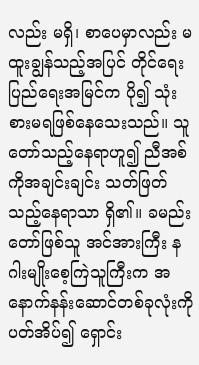လည်း မရှိ၊ စာပေမှာလည်း မထူးချွန်သည့်အပြင် တိုင်ရေးပြည်ရေးအမြင်က ပို၍ သုံးစားမရဖြစ်နေသေးသည်။ သူတော်သည့်နေရာဟူ၍ ညီအစ်ကိုအချင်းချင်း သတ်ဖြတ်သည့်နေရာသာ ရှိ၏။ ခမည်းတော်ဖြစ်သူ အင်အားကြီး နဂါးမျိုးစေ့ကြဲသူကြီးက အနောက်နန်းဆောင်တစ်ခုလုံးကို ပတ်အိပ်၍ ရှောင်း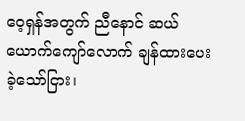ဝေ့ရှန်အတွက် ညီနောင် ဆယ်ယောက်ကျော်လောက် ချန်ထားပေးခဲ့သော်ငြား၊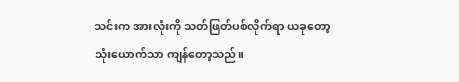သင်းက အားလုံးကို သတ်ဖြတ်ပစ်လိုက်ရာ ယခုတော့ သုံးယောက်သာ ကျန်တော့သည်။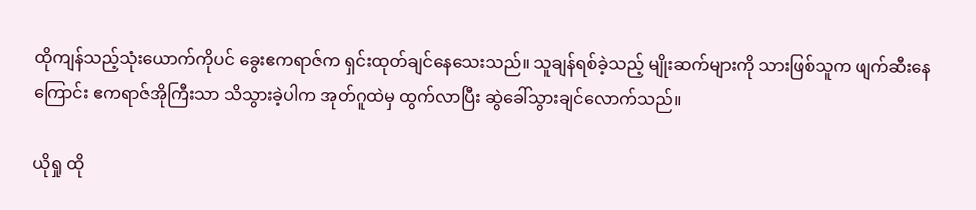ထိုကျန်သည့်သုံးယောက်ကိုပင် ခွေးဧကရာဇ်က ရှင်းထုတ်ချင်နေသေးသည်။ သူချန်ရစ်ခဲ့သည့် မျိုးဆက်များကို သားဖြစ်သူက ဖျက်ဆီးနေကြောင်း ဧကရာဇ်အိုကြီးသာ သိသွားခဲ့ပါက အုတ်ဂူထဲမှ ထွက်လာပြီး ဆွဲခေါ်သွားချင်လောက်သည်။

ယိုရှု ထို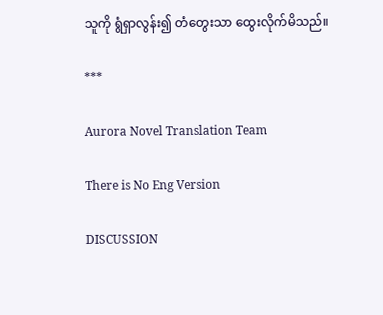သူကို ရွံရှာလွန်း၍ တံတွေးသာ ထွေးလိုက်မိသည်။

***

Aurora Novel Translation Team

There is No Eng Version

DISCUSSION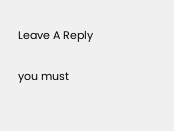Leave A Reply

you must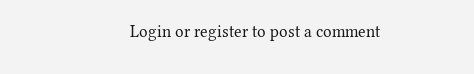Login or register to post a comment